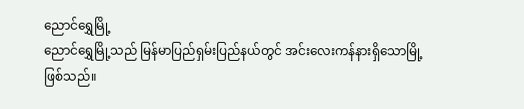ညောင်ရွှေမြို့
ညောင်ရွှေမြို့သည် မြန်မာပြည်ရှမ်းပြည်နယ်တွင် အင်းလေးကန်နားရှိသောမြို့ဖြစ်သည်။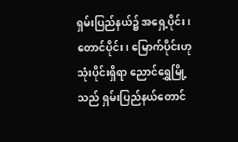ရှမ်းပြည်နယ်၌ အရှေ့ပိုင်း၊ တောင်ပိုင်း၊ မြောက်ပိုင်းဟု သုံးပိုင်းရှိရာ ညောင်ရွှေမြို့သည် ရှမ်းပြည်နယ်တောင်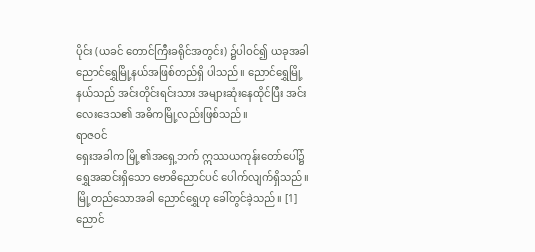ပိုင်း (ယခင် တောင်ကြီးခရိုင်အတွင်း) ၌ပါဝင်၍ ယခုအခါ ညောင်ရွှေမြို့နယ်အဖြစ်တည်ရှိ ပါသည်။ ညောင်ရွှေမြို့နယ်သည် အင်းတိုင်းရင်းသား အများဆုံးနေထိုင်ပြီး အင်းလေးဒေသ၏ အဓိကမြို့လည်းဖြစ်သည်။
ရာဇဝင်
ရှေးအခါက မြို့၏အရှေ့ဘက် ဣဿယကုန်းတော်ပေါ်၌ ရွှေအဆင်းရှိသော ဗောဓိညောင်ပင် ပေါက်လျက်ရှိသည်။ မြို့တည်သောအခါ ညောင်ရွှေဟု ခေါ်တွင်ခဲ့သည်။ [1]
ညောင်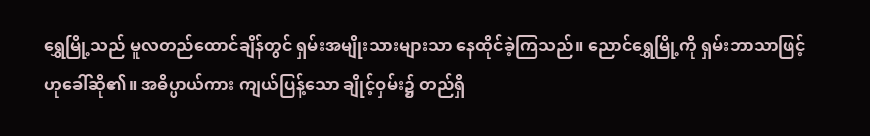ရွှေမြို့သည် မူလတည်ထောင်ချိန်တွင် ရှမ်းအမျိုးသားများသာ နေထိုင်ခဲ့ကြသည်။ ညောင်ရွှေမြို့ကို ရှမ်းဘာသာဖြင့် ဟုခေါ်ဆို၏။ အဓိပ္ပာယ်ကား ကျယ်ပြန့်သော ချိုင့်ဝှမ်း၌ တည်ရှိ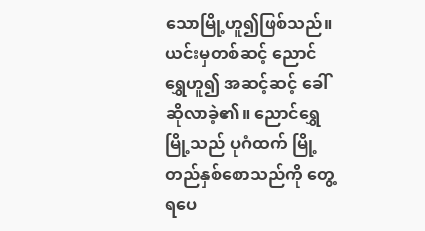သောမြို့ဟူ၍ဖြစ်သည်။ ယင်းမှတစ်ဆင့် ညောင်ရွှေဟူ၍ အဆင့်ဆင့် ခေါ်ဆိုလာခဲ့၏။ ညောင်ရွှေမြို့သည် ပုဂံထက် မြို့တည်နှစ်စောသည်ကို တွေ့ရပေ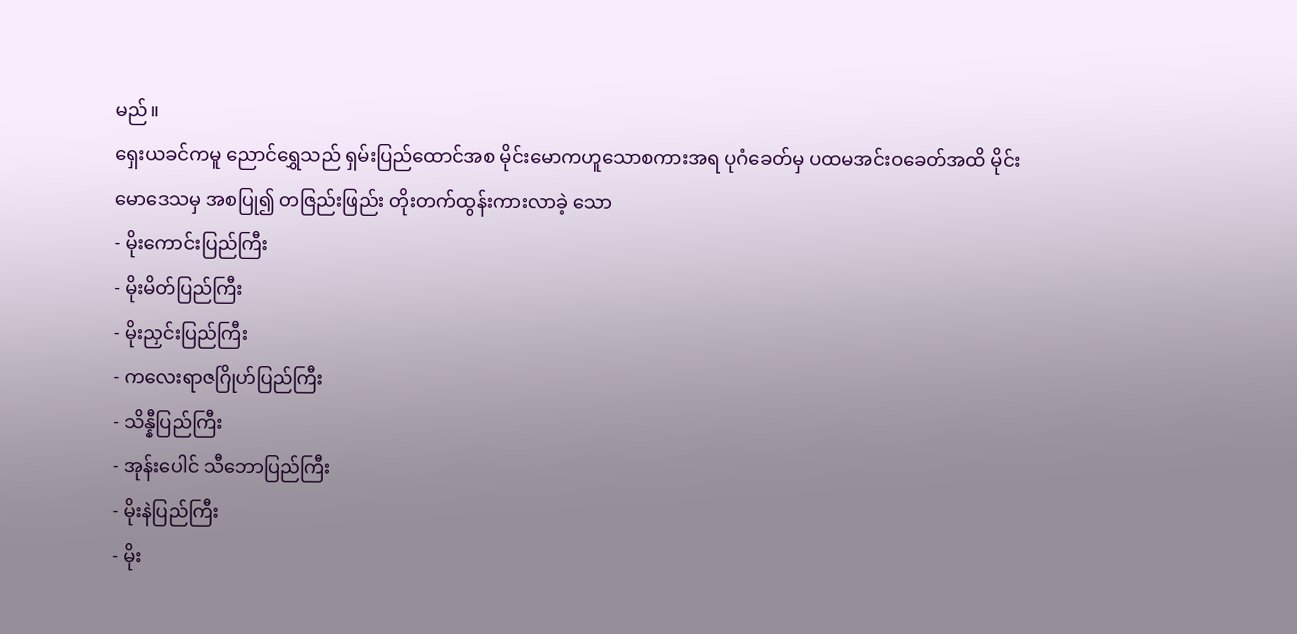မည်။
ရှေးယခင်ကမူ ညောင်ရွှေသည် ရှမ်းပြည်ထောင်အစ မိုင်းမောကဟူသောစကားအရ ပုဂံခေတ်မှ ပထမအင်းဝခေတ်အထိ မိုင်းမောဒေသမှ အစပြု၍ တဇြည်းဖြည်း တိုးတက်ထွန်းကားလာခဲ့ သော
- မိုးကောင်းပြည်ကြီး
- မိုးမိတ်ပြည်ကြီး
- မိုးညှင်းပြည်ကြီး
- ကလေးရာဇဂြိုဟ်ပြည်ကြီး
- သိန္နီပြည်ကြီး
- အုန်းပေါင် သီဘောပြည်ကြီး
- မိုးနဲပြည်ကြီး
- မိုး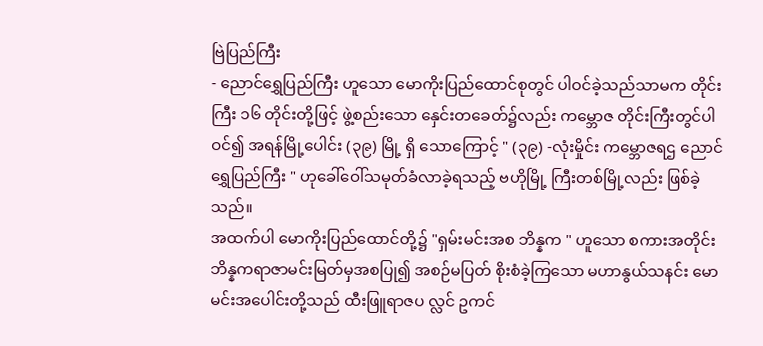ဗြဲပြည်ကြီး
- ညောင်ရွှေပြည်ကြီး ဟူသော မောကိုးပြည်ထောင်စုတွင် ပါဝင်ခဲ့သည်သာမက တိုင်းကြီး ၁၆ တိုင်းတို့ဖြင့် ဖွဲ့စည်းသော နှေင်းတခေတ်၌လည်း ကမ္ဘောဇ တိုင်းကြီးတွင်ပါဝင်၍ အရန်မြို့ပေါင်း (၃၉) မြို့ ရှိ သောကြောင့် " (၃၉) -လုံးမှိုင်း ကမ္ဘောဇရဌ ညောင်ရွှေပြည်ကြီး " ဟုခေါ်ဝေါ်သမုတ်ခံလာခဲ့ရသည့် ဗဟိုမြို့ ကြီးတစ်မြို့လည်း ဖြစ်ခဲ့သည်။
အထက်ပါ မောကိုးပြည်ထောင်တို့၌ "ရှမ်းမင်းအစ ဘိန္နက " ဟူသော စကားအတိုင်း ဘိန္နကရာဇာမင်းမြတ်မှအစပြု၍ အစဉ်မပြတ် စိုးစံခဲ့ကြသော မဟာနွယ်သနင်း မောမင်းအပေါင်းတို့သည် ထီးဖြူရာဇပ လ္လင် ဥကင်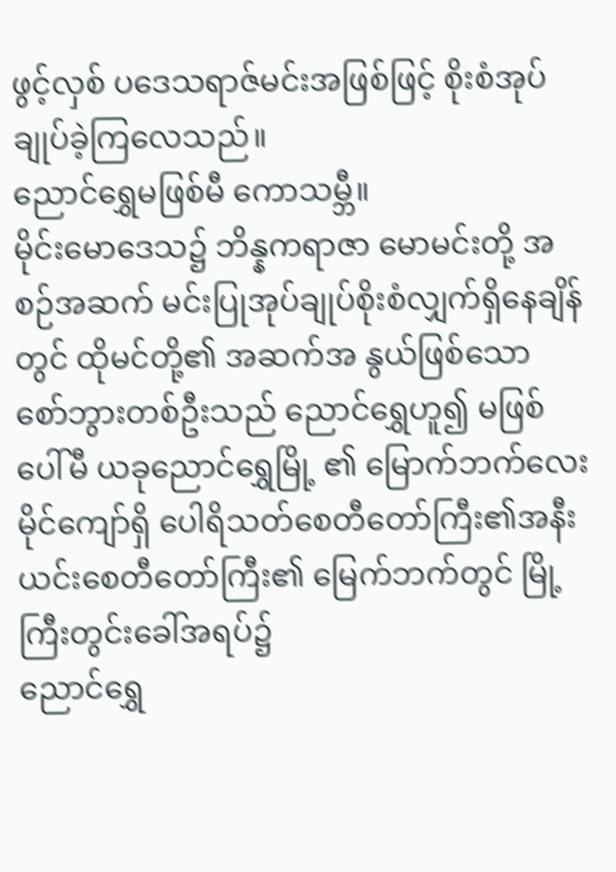ဖွင့်လှစ် ပဒေသရာဇ်မင်းအဖြစ်ဖြင့် စိုးစံအုပ်ချုပ်ခဲ့ကြလေသည်။
ညောင်ရွှေမဖြစ်မီ ကောသမ္ဘီ။
မိုင်းမောဒေသ၌ ဘိန္နကရာဇာ မောမင်းတို့ အစဉ်အဆက် မင်းပြုအုပ်ချုပ်စိုးစံလျှက်ရှိနေချိန်တွင် ထိုမင်တို့၏ အဆက်အ နွယ်ဖြစ်သော စော်ဘွားတစ်ဦးသည် ညောင်ရွှေဟူ၍ မဖြစ်ပေါ်မီ ယခုညောင်ရွှေမြို့ ၏ မြောက်ဘက်လေးမိုင်ကျော်ရှိ ပေါရိသတ်စေတီတော်ကြီး၏အနီး ယင်းစေတီတော်ကြီး၏ မြေက်ဘက်တွင် မြို့ ကြီးတွင်းခေါ်အရပ်၌
ညောင်ရွှေ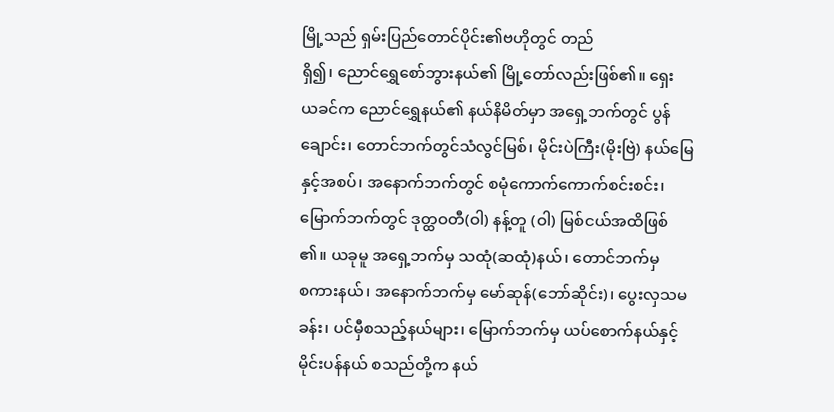မြို့သည် ရှမ်းပြည်တောင်ပိုင်း၏ဗဟိုတွင် တည်
ရှိ၍၊ ညောင်ရွှေစော်ဘွားနယ်၏ မြို့တော်လည်းဖြစ်၏။ ရှေး
ယခင်က ညောင်ရွှေနယ်၏ နယ်နိမိတ်မှာ အရှေ့ဘက်တွင် ပွန်
ချောင်း၊ တောင်ဘက်တွင်သံလွင်မြစ်၊ မိုင်းပဲကြီး(မိုးဗြဲ) နယ်မြေ
နှင့်အစပ်၊ အနောက်ဘက်တွင် စမုံကောက်ကောက်စင်းစင်း၊
မြောက်ဘက်တွင် ဒုတ္ထဝတီ(ဝါ) နန့်တူ (ဝါ) မြစ်ငယ်အထိဖြစ်
၏။ ယခုမူ အရှေ့ဘက်မှ သထုံ(ဆထုံ)နယ်၊ တောင်ဘက်မှ
စကားနယ်၊ အနောက်ဘက်မှ မော်ဆုန်(ဘော်ဆိုင်း)၊ ပွေးလှသမ
ခန်း၊ ပင်မှီစသည့်နယ်များ၊ မြောက်ဘက်မှ ယပ်စောက်နယ်နှင့်
မိုင်းပန်နယ် စသည်တို့က နယ်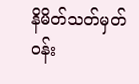နိမိတ်သတ်မှတ် ဝန်း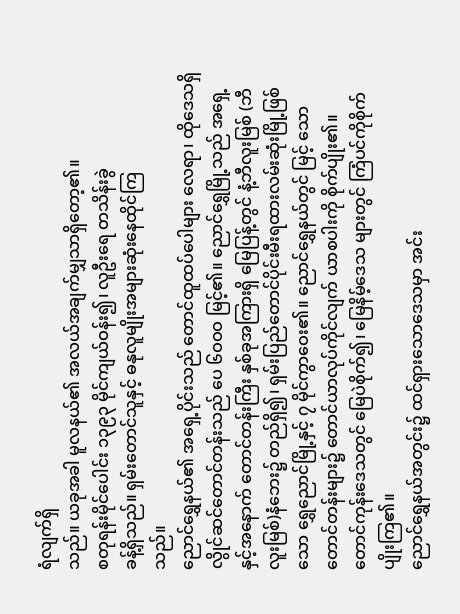ရံလျက်ရှိ
သည်။ ယခုအခါ မူလနယ်၏ အလယ်အချက်မျှသာရှိတော့၏။
စတုရန်းမိုင်ပေါင်း ၁၃၉၃ မိုင်ကျယ်ဝန်း၍၊ လူဦးရေ တသိန်းခွဲ
ခန့်ရှိသည်။ ရှမ်းတောင်သူနှင့် ဓနုလူမျိုးအများဆုံးနေထိုင်ကြ
သည်။
ညောင်ရွှေနယ်၏ အရှေ့ပိုင်းသည် တောင်ထူထပ်ပေါများ လေရာ၊ ထိုဒေသရှိ လွိုင်ဆင်တောင်တန်းသည် ပေ ၆ဝဝဝ မြင့်၏။ ညောင်ရွှေမြို့သည် အရှေ့နှင့်အနောက် တောင်တန်းကြီး နှစ်ခုအကြားရှိ မြေပြန့်တွင် နံ့ဘီလူးမြစ် (ဘီလူးမြစ်)နံဘေး၌ တည်ရှိ၍၊ ရှမ်းပြည်တောင်ပိုင်းမီးရထားလမ်းဆုံးမြို့ဖြစ်သော ရွှေညောင်မြို့နှင့် ၇ မိုင်ကွာဝေး၏။ ညောင်ရွှေနယ်တွင် မြင့် သောတောင်တန်းများ၌ တောင်ယာလုပ်ကိုင်လျက် ယာစပါးကို စိုက်ပျိုး၏။ တောင်ကုန်းဒေသတွင် မြေပဲစိုက်၍၊ မြေနိမ့်ဒေသ များတွင် ကြံပင်ကိုစိုက်ပျိုးကြ၏။
ညောင်ရွှေနယ်အတွင်း၌ ထင်ရှားသောဒေသမှာ အင်း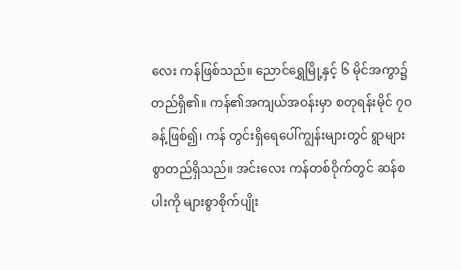လေး ကန်ဖြစ်သည်။ ညောင်ရွှေမြို့နှင့် ၆ မိုင်အကွာ၌ တည်ရှိ၏။ ကန်၏အကျယ်အဝန်းမှာ စတုရန်းမိုင် ၇ဝ ခန့်ဖြစ်၍၊ ကန် တွင်းရှိရေပေါ်ကျွန်းများတွင် ရွာများစွာတည်ရှိသည်။ အင်းလေး ကန်တစ်ဝိုက်တွင် ဆန်စပါးကို များစွာစိုက်ပျိုး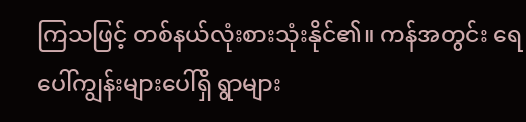ကြသဖြင့် တစ်နယ်လုံးစားသုံးနိုင်၏။ ကန်အတွင်း ရေပေါ်ကျွန်းများပေါ်ရှိ ရွာများ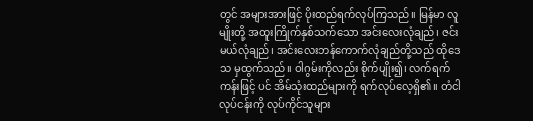တွင် အများအားဖြင့် ပိုးထည်ရက်လုပ်ကြသည်။ မြန်မာ လူမျိုးတို့ အထူးကြိုက်နှစ်သက်သော အင်းလေးလုံချည်၊ ဇင်း မယ်လုံချည်၊ အင်းလေးဘန်ကောက်လုံချည်တို့သည် ထိုဒေသ မှထွက်သည်။ ဝါဂွမ်းကိုလည်း စိုက်ပျိုး၍၊ လက်ရက်ကန်းဖြင့် ပင် အိမ်သုံးထည်များကို ရက်လုပ်လေ့ရှိ၏။ တံငါလုပ်ငန်းကို လုပ်ကိုင်သူများ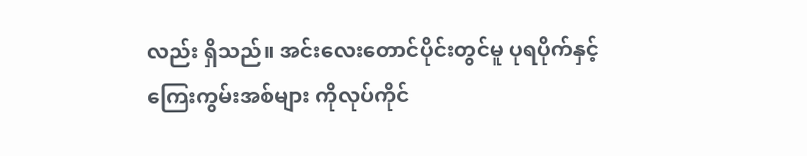လည်း ရှိသည်။ အင်းလေးတောင်ပိုင်းတွင်မူ ပုရပိုက်နှင့် ကြေးကွမ်းအစ်များ ကိုလုပ်ကိုင်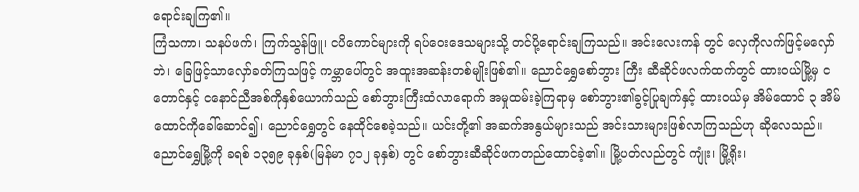ရောင်းချကြ၏။
ကြံသကာ၊ သနပ်ဖက်၊ ကြက်သွန်ဖြူ၊ ငပိကောင်များကို ရပ်ဝေးဒေသများသို့ တင်ပို့ရောင်းချကြသည်။ အင်းလေးကန် တွင် လှေကိုလက်ဖြင့်မလှော်ဘဲ၊ ခြေဖြင့်သာလှော်ခတ်ကြသဖြင့် ကမ္ဘာပေါ်တွင် အထူးအဆန်းတစ်မျိုးဖြစ်၏။ ညောင်ရွှေစော်ဘွား ကြီး ဆီဆိုင်ဖလက်ထက်တွင် ထားဝယ်မြို့မှ ငတောင်နှင့် ငနောင်ညီအစ်ကိုနှစ်ယောက်သည် စော်ဘွားကြီးထံလာရောက် အမှုထမ်းခဲ့ကြရာမှ စော်ဘွား၏ခွင့်ပြုချက်နှင့် ထားဝယ်မှ အိမ်ထောင် ၃ အိမ်ထောင်ကိုခေါ်ဆောင်၍၊ ညောင်ရွှေတွင် နေထိုင်စေခဲ့သည်။ ယင်းတို့၏ အဆက်အနွယ်များသည် အင်းသားများဖြစ်လာကြသည်ဟု ဆိုလေသည်။
ညောင်ရွှေမြို့ကို ခရစ် ၁၃၅၉ ခုနှစ်(မြန်မာ ၇၁၂ ခုနှစ်) တွင် စော်ဘွားဆီဆိုင်ဖကတည်ထောင်ခဲ့၏။ မြို့ပတ်လည်တွင် ကျုံး၊ မြို့ရိုး၊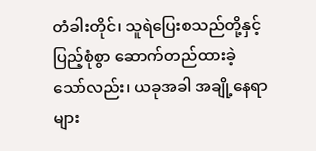တံခါးတိုင်၊ သူရဲပြေးစသည်တို့နှင့်ပြည့်စုံစွာ ဆောက်တည်ထားခဲ့သော်လည်း၊ ယခုအခါ အချို့နေရာများ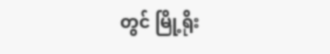တွင် မြို့ရိုး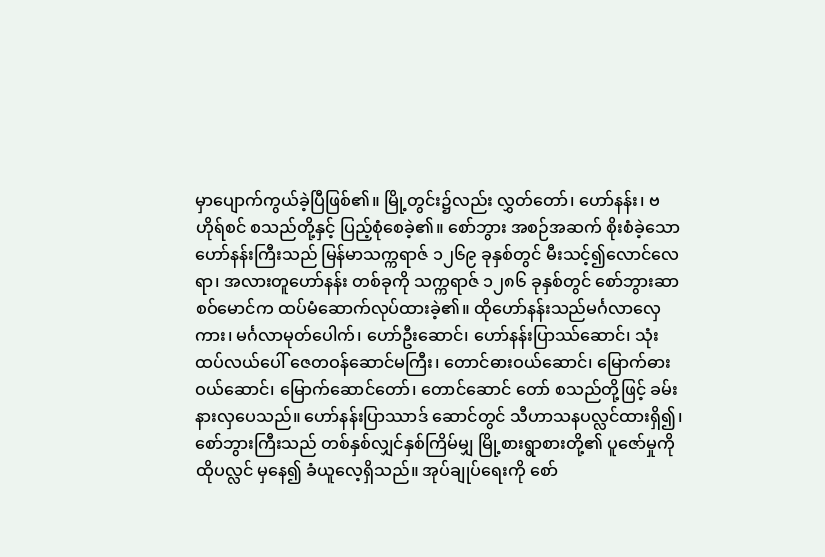မှာပျောက်ကွယ်ခဲ့ပြီဖြစ်၏။ မြို့တွင်း၌လည်း လွှတ်တော်၊ ဟော်နန်း၊ ဗဟိုရ်စင် စသည်တို့နှင့် ပြည့်စုံစေခဲ့၏။ စော်ဘွား အစဉ်အဆက် စိုးစံခဲ့သော ဟော်နန်းကြီးသည် မြန်မာသက္ကရာဇ် ၁၂၆၉ ခုနှစ်တွင် မီးသင့်၍လောင်လေရာ၊ အလားတူဟော်နန်း တစ်ခုကို သက္ကရာဇ် ၁၂၈၆ ခုနှစ်တွင် စော်ဘွားဆာစဝ်မောင်က ထပ်မံဆောက်လုပ်ထားခဲ့၏။ ထိုဟော်နန်းသည်မင်္ဂလာလှေကား၊ မင်္ဂလာမုတ်ပေါက်၊ ဟော်ဦးဆောင်၊ ဟော်နန်းပြာဿ်ဆောင်၊ သုံးထပ်လယ်ပေါ် ဇေတဝန်ဆောင်မကြီး၊ တောင်ဓားဝယ်ဆောင်၊ မြောက်ဓားဝယ်ဆောင်၊ မြောက်ဆောင်တော်၊ တောင်ဆောင် တော် စသည်တို့ဖြင့် ခမ်းနားလှပေသည်။ ဟော်နန်းပြာဿာဒ် ဆောင်တွင် သီဟာသနပလ္လင်ထားရှိ၍၊ စော်ဘွားကြီးသည် တစ်နှစ်လျှင်နှစ်ကြိမ်မျှ မြို့စားရွာစားတို့၏ ပူဇော်မှုကို ထိုပလ္လင် မှနေ၍ ခံယူလေ့ရှိသည်။ အုပ်ချုပ်ရေးကို စော်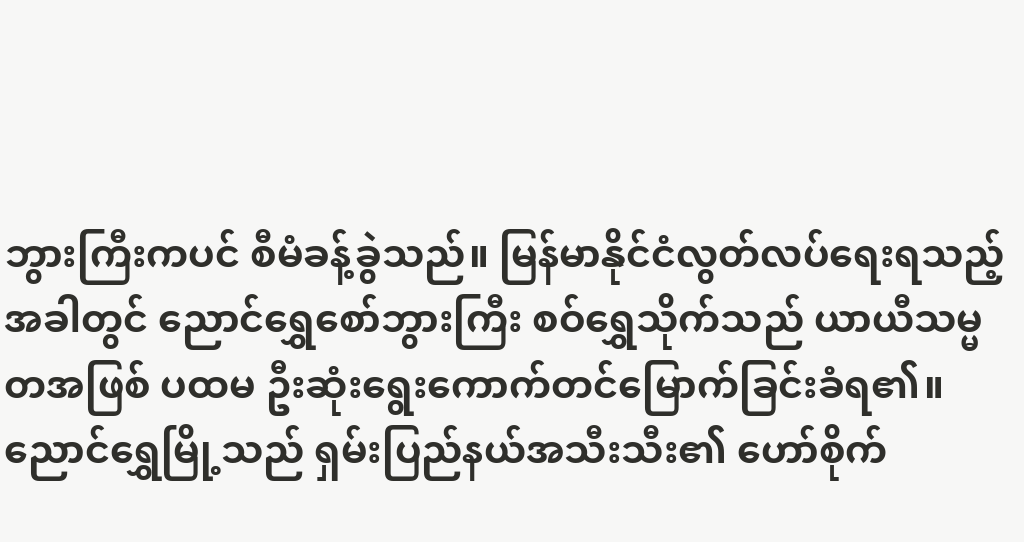ဘွားကြီးကပင် စီမံခန့်ခွဲသည်။ မြန်မာနိုင်ငံလွတ်လပ်ရေးရသည့်အခါတွင် ညောင်ရွှေစော်ဘွားကြီး စဝ်ရွှေသိုက်သည် ယာယီသမ္မတအဖြစ် ပထမ ဦးဆုံးရွေးကောက်တင်မြောက်ခြင်းခံရ၏။
ညောင်ရွှေမြို့သည် ရှမ်းပြည်နယ်အသီးသီး၏ ဟော်စိုက်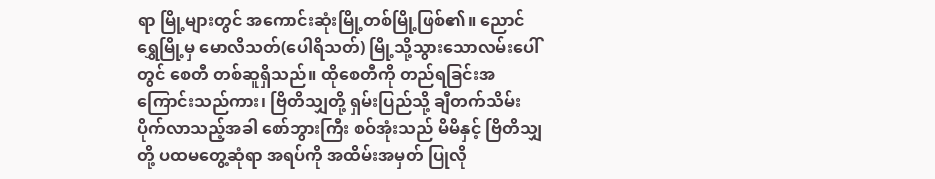ရာ မြို့များတွင် အကောင်းဆုံးမြို့တစ်မြို့ဖြစ်၏။ ညောင်ရွှေမြို့မှ မောလိသတ်(ပေါရိသတ်) မြို့သို့သွားသောလမ်းပေါ်တွင် စေတီ တစ်ဆူရှိသည်။ ထိုစေတီကို တည်ရခြင်းအကြောင်းသည်ကား၊ ဗြိတိသျှတို့ ရှမ်းပြည်သို့ ချီတက်သိမ်းပိုက်လာသည့်အခါ စော်ဘွားကြီး စဝ်အုံးသည် မိမိနှင့် ဗြိတိသျှတို့ ပထမတွေ့ဆုံရာ အရပ်ကို အထိမ်းအမှတ် ပြုလို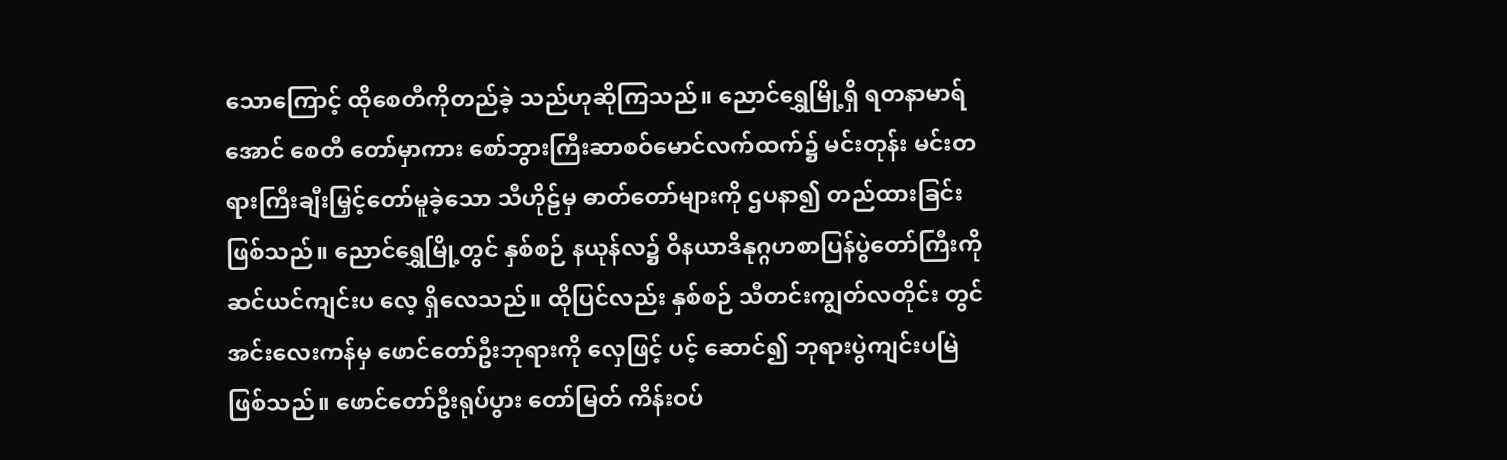သောကြောင့် ထိုစေတီကိုတည်ခဲ့ သည်ဟုဆိုကြသည်။ ညောင်ရွှေမြို့ရှိ ရတနာမာရ်အောင် စေတီ တော်မှာကား စော်ဘွားကြီးဆာစဝ်မောင်လက်ထက်၌ မင်းတုန်း မင်းတရားကြီးချီးမြှင့်တော်မူခဲ့သော သီဟိုဠ်မှ ဓာတ်တော်များကို ဌပနာ၍ တည်ထားခြင်းဖြစ်သည်။ ညောင်ရွှေမြို့တွင် နှစ်စဉ် နယုန်လ၌ ဝိနယာဒိနုဂ္ဂဟစာပြန်ပွဲတော်ကြီးကို ဆင်ယင်ကျင်းပ လေ့ ရှိလေသည်။ ထိုပြင်လည်း နှစ်စဉ် သီတင်းကျွတ်လတိုင်း တွင် အင်းလေးကန်မှ ဖောင်တော်ဦးဘုရားကို လှေဖြင့် ပင့် ဆောင်၍ ဘုရားပွဲကျင်းပမြဲဖြစ်သည်။ ဖောင်တော်ဦးရုပ်ပွား တော်မြတ် ကိန်းဝပ်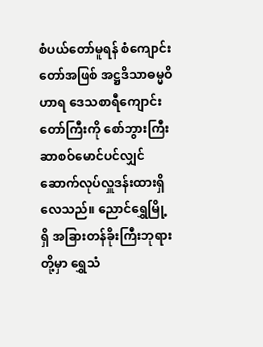စံပယ်တော်မူရန် စံကျောင်းတော်အဖြစ် အဋ္ဌဒိသာဓမ္မဝိဟာရ ဒေသစာရီကျောင်းတော်ကြီးကို စော်ဘွားကြီး ဆာစဝ်မောင်ပင်လျှင် ဆောက်လုပ်လှူဒန်းထားရှိလေသည်။ ညောင်ရွှေမြို့ရှိ အခြားတန်ခိုးကြီးဘုရားတို့မှာ ရွှေသံ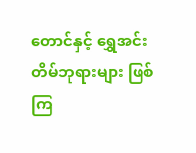တောင်နှင့် ရွှေအင်းတိမ်ဘုရားများ ဖြစ်ကြ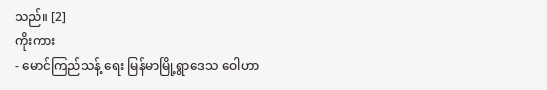သည်။ [2]
ကိုးကား
- မောင်ကြည်သန့် ရေး မြန်မာမြို့ရွာဒေသ ဝေါဟာ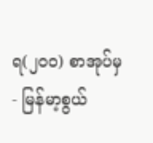ရ(၂၀၀) စာအုပ်မှ
- မြန်မာ့စွယ်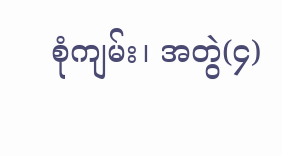စုံကျမ်း၊ အတွဲ(၄)